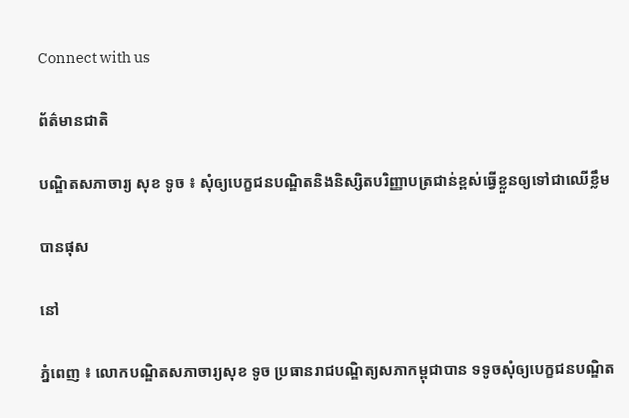Connect with us

ព័ត៌មានជាតិ

បណ្ឌិតសភាចារ្យ សុខ ទូច ៖ សុំឲ្យបេក្ខជនបណ្ឌិតនិងនិស្សិតបរិញ្ញាបត្រជាន់ខ្ពស់ធ្វើខ្លួនឲ្យទៅជាឈើខ្លឹម

បានផុស

នៅ

ភ្នំពេញ ៖ លោកបណ្ឌិតសភាចារ្យសុខ ទូច ប្រធានរាជបណ្ឌិត្យសភាកម្ពុជាបាន ទទូចសុំឲ្យបេក្ខជនបណ្ឌិត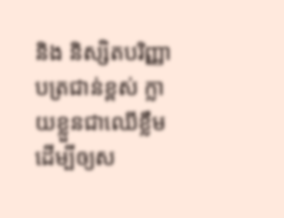និង និស្សិតបរិញ្ញាបត្រជាន់ខ្ពស់ ក្លាយខ្លួនជាឈើខ្លឹម ដើម្បីឲ្យស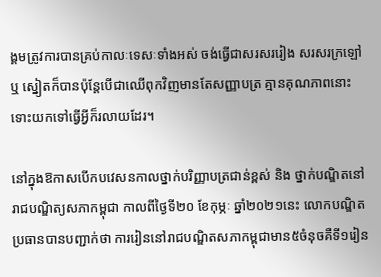ង្គមត្រូវការបានគ្រប់កាលៈទេសៈទាំងអស់ ចង់ធ្វើជាសរសររៀង សរសរក្រឡៅ ឬ ស្នៀតក៏បានប៉ុន្តែបើជាឈើពុកវិញមានតែសញ្ញាបត្រ គ្មានគុណភាពនោះ ទោះយកទៅធ្វើអ្វីក៏រលាយដែរ។

នៅក្នុងឱកាសបើកបវេសនកាលថ្នាក់បរិញ្ញាបត្រជាន់ខ្ពស់ និង ថ្នាក់បណ្ឌិតនៅរាជបណ្ឌិត្យសភាកម្ពុជា កាលពីថ្ងៃទី២០ ខែកុម្ភៈ ឆ្នាំ២០២១នេះ លោកបណ្ឌិតប្រធានបានបញ្ជាក់ថា ការរៀននៅរាជបណ្ឌិតសភាកម្ពុជាមាន៥ចំនុចគឺទី១រៀន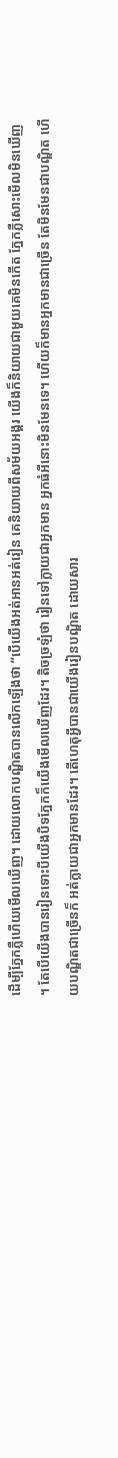ដើម្បីភ្នែកភ្លឺហើយមើលឃើញ។ ដោយលោកបណ្ឌិតបានលើកឡើងថា “បើយើងអត់អានអត់រៀន គេនិយាយពីសម័យអង្គរ យើងក៏និយាយជាមួយគេមិនកើត ភ្នែកភ្លឺសោះមើលមិនឃើញ។ តែបើយើងបានរៀនទោះបីយើងបិទភ្នែកក៏យើងមើលឃើញដែរ។ តិចច្រឡំថា រៀនទៅក្លាយជាអ្នកមាន អ្នកធំអីនោះមិនមែនទេ។ ហើយក៏មានអ្នកមានជាច្រើន តែមិនមែនជាបណ្ឌិត ហើយបណ្ឌិតជាច្រើនក៏ អត់ក្លាយជាអ្នកមានដែរ។ តើហេតុអ្វីបានជាយើងរៀនបណ្ឌិត ដោយសារ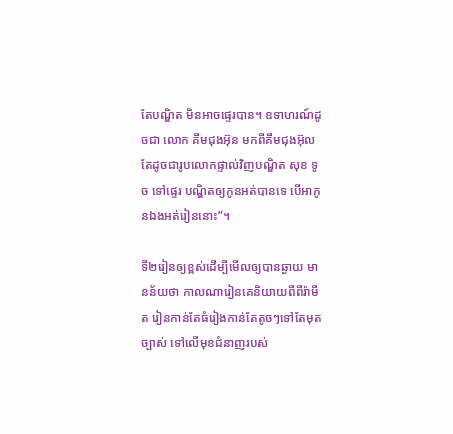តែបណ្ឌិត មិនអាចផ្ទេរបាន។ ឧទាហរណ៍ដូចជា លោក គឹមជុងអ៊ុន មកពីគឹមជុងអ៊ុល តែដូចជារូបលោកផ្ទាល់វិញបណ្ឌិត សុខ ទូច ទៅផ្ទេរ បណ្ឌិតឲ្យកូនអត់បានទេ បើអាកូនឯងអត់រៀននោះ”។

ទី២រៀនឲ្យខ្ពស់ដើម្បីមើលឲ្យបានឆ្ងាយ មានន័យថា កាលណារៀនគេនិយាយពីពីរ៉ាមីត រៀនកាន់តែធំរៀងកាន់តែតូចៗទៅតែមុត ច្បាស់ ទៅលើមុខជំនាញរបស់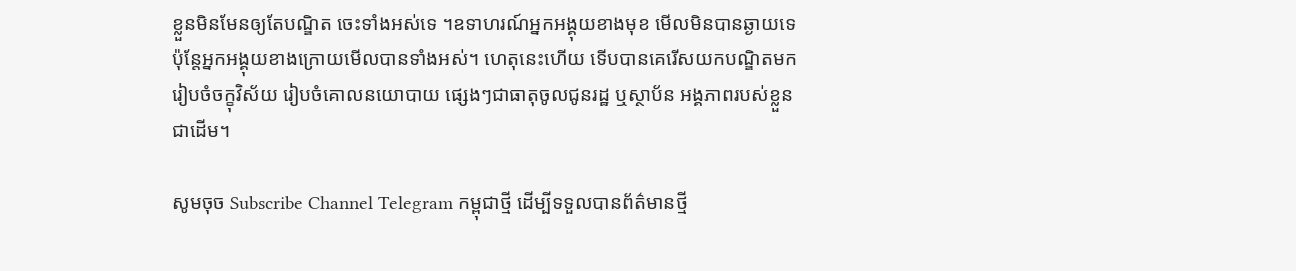ខ្លួនមិនមែនឲ្យតែបណ្ឌិត ចេះទាំងអស់ទេ ។ឧទាហរណ៍អ្នកអង្គុយខាងមុខ មើលមិនបានឆ្ងាយទេ ប៉ុន្តែអ្នកអង្គុយខាងក្រោយមើលបានទាំងអស់។ ហេតុនេះហើយ ទើបបានគេរើសយកបណ្ឌិតមករៀបចំចក្ខុវិស័យ រៀបចំគោលនយោបាយ ផ្សេងៗជាធាតុចូលជូនរដ្ឋ ឬស្ថាប័ន អង្គភាពរបស់ខ្លួនជាដើម។

សូមចុច Subscribe Channel Telegram កម្ពុជាថ្មី ដើម្បីទទួលបានព័ត៌មានថ្មី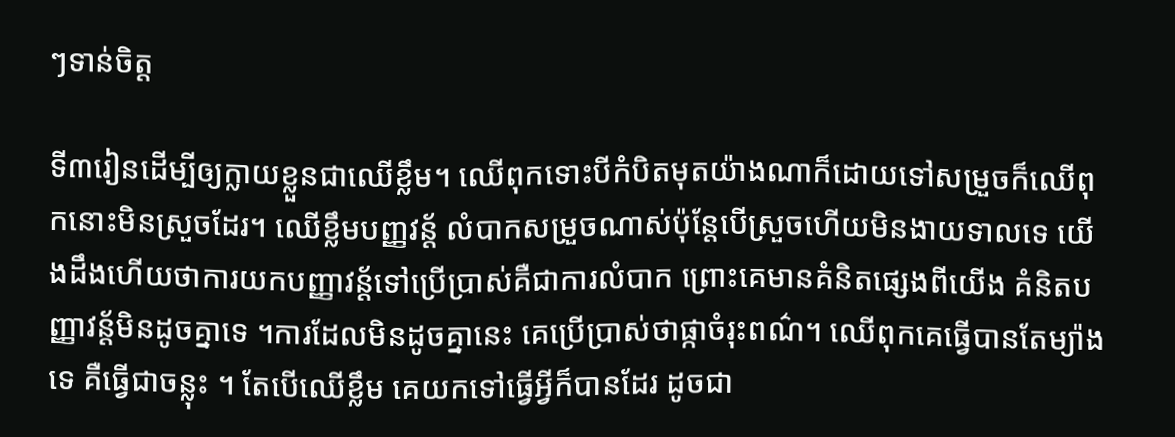ៗទាន់ចិត្ត

ទី៣រៀនដើម្បីឲ្យក្លាយខ្លួនជាឈើខ្លឹម។ ឈើពុកទោះបីកំបិតមុតយ៉ាងណាក៏ដោយទៅសម្រួចក៏ឈើពុកនោះមិនស្រួចដែរ។ ឈើខ្លឹមបញ្ញវន្ត័ លំបាកសម្រួចណាស់ប៉ុន្តែបើស្រួចហើយមិនងាយទាលទេ យើងដឹងហើយថាការយកបញ្ញាវន្ត័ទៅប្រើប្រាស់គឺជាការលំបាក ព្រោះគេមានគំនិតផ្សេងពីយើង គំនិតបញ្ញាវន្ត័មិនដូចគ្នាទេ ។ការដែលមិនដូចគ្នានេះ គេប្រើប្រាស់ថាផ្កាចំរុះពណ៌។ ឈើពុកគេធ្វើបានតែម្យ៉ាងទេ គឺធ្វើជាចន្លុះ ។ តែបើឈើខ្លឹម គេយកទៅធ្វើអ្វីក៏បានដែរ ដូចជា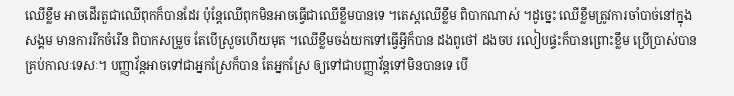ឈើខ្លឹម អាចដើរតួជាឈើពុកក៏បានដែរ ប៉ុន្តែឈើពុកមិនអាចធ្វើជាឈើខ្លឹមបានទេ ។តេស្តឈើខ្លឹម ពិបាកណាស់ ។ដូច្នេះ ឈើខ្លឹមត្រូវការចាំបាច់នៅក្នុងសង្គម មានការរីកចំរើន ពិបាកសម្រួច តែបើស្រួចហើយមុត ។ឈើខ្លឹមចង់យកទៅធ្វើអ្វីក៏បាន ដងពូថៅ ដងចប រលៀបផ្ទះក៏បានព្រោះខ្លឹម ប្រើប្រាស់បានគ្រប់កាលៈទេសៈ។ បញ្ញាវ័ន្តអាចទៅជាអ្នកស្រែក៏បាន តែអ្នកស្រែ ឲ្យទៅជាបញ្ញាវ័ន្តទៅមិនបានទេ បើ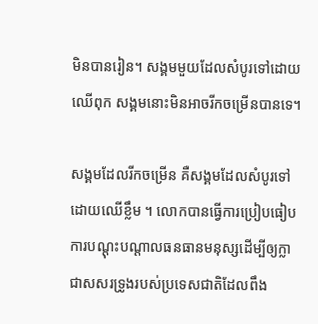មិនបានរៀន។ សង្គមមួយដែលសំបូរទៅដោយឈើពុក សង្គមនោះមិនអាចរីកចម្រើនបានទេ។

សង្គមដែលរីកចម្រើន គឺសង្គមដែលសំបូរទៅដោយឈើខ្លឹម ។ លោកបានធ្វើការប្រៀបធៀបការបណ្តុះបណ្តាលធនធានមនុស្សដើម្បីឲ្យក្លាជាសសរទ្រូងរបស់ប្រទេសជាតិដែលពឹង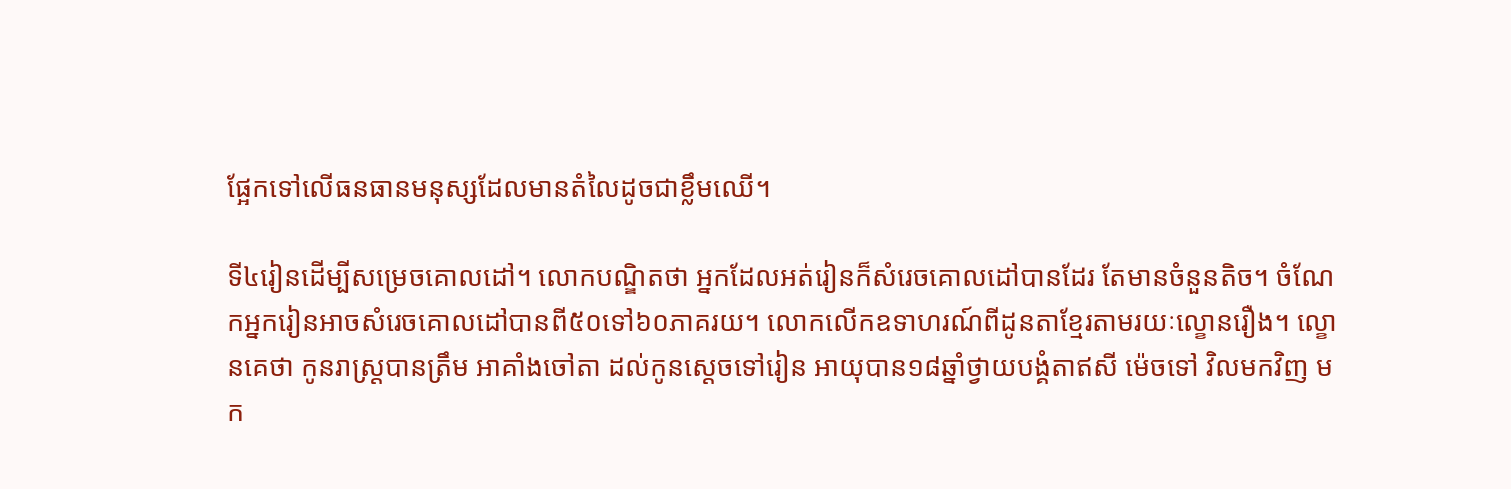ផ្អែកទៅលើធនធានមនុស្សដែលមានតំលៃដូចជាខ្លឹមឈើ។

ទី៤រៀនដើម្បីសម្រេចគោលដៅ។ លោកបណ្ឌិតថា អ្នកដែលអត់រៀនក៏សំរេចគោលដៅបានដែរ តែមានចំនួនតិច។ ចំណែកអ្នករៀនអាចសំរេចគោលដៅបានពី៥០ទៅ៦០ភាគរយ។ លោកលើកឧទាហរណ៍ពីដូនតាខ្មែរតាមរយៈល្ខោនរឿង។ ល្ខោនគេថា កូនរាស្ត្របានត្រឹម អាគាំងចៅតា ដល់កូនស្តេចទៅរៀន អាយុបាន១៨ឆ្នាំថ្វាយបង្គំតាឥសី ម៉េចទៅ វិលមកវិញ មក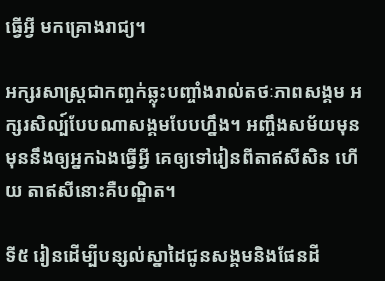ធ្វើអ្វី មកគ្រោងរាជ្យ។

អក្សរសាស្ត្រជាកញ្ចក់ឆ្លុះបញ្ចាំងរាល់តថៈភាពសង្គម អក្សរសិល្ប៍បែបណាសង្គមបែបហ្នឹង។ អញ្ចឹងសម័យមុន មុននឹងឲ្យអ្នកឯងធ្វើអ្វី គេឲ្យទៅរៀនពីតាឥសីសិន ហើយ តាឥសីនោះគឺបណ្ឌិត។

ទី៥ រៀនដើម្បីបន្សល់ស្នាដៃជូនសង្គមនិងផែនដី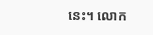នេះ។ លោក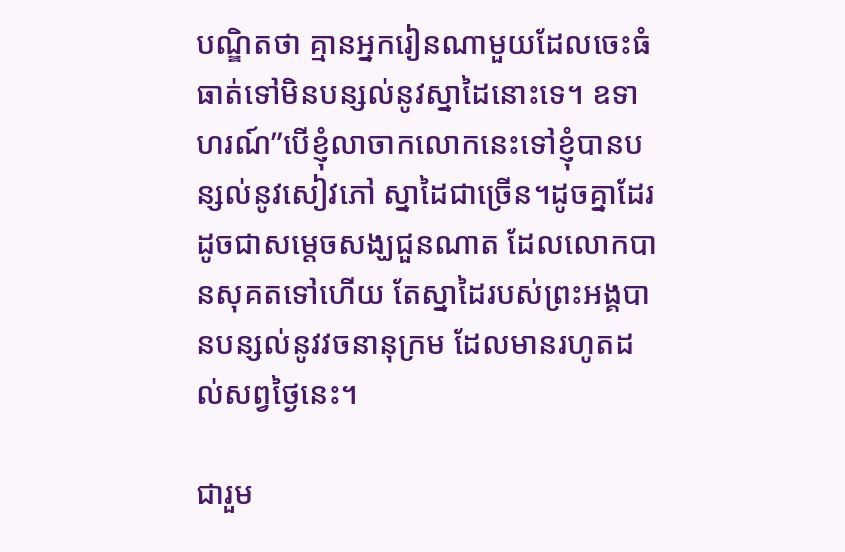បណ្ឌិតថា គ្មានអ្នករៀនណាមួយដែលចេះធំធាត់ទៅមិនបន្សល់នូវស្នាដៃនោះទេ។ ឧទាហរណ៍”បើខ្ញុំលាចាកលោកនេះទៅខ្ញុំបានបន្សល់នូវសៀវភៅ ស្នាដៃជាច្រើន។ដូចគ្នាដែរដូចជាសម្តេចសង្ឃជួនណាត ដែលលោកបានសុគតទៅហើយ តែស្នាដៃរបស់ព្រះអង្គបានបន្សល់នូវវចនានុក្រម ដែលមានរហូតដល់សព្វថ្ងៃនេះ។

ជារួម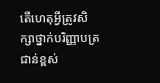តើហេតុអ្វីត្រូវសិក្សាថ្នាក់បរិញ្ញាបត្រជាន់ខ្ពស់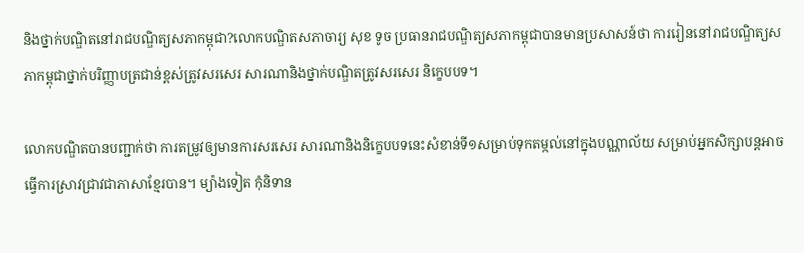និងថ្នាក់បណ្ឌិតនៅរាជបណ្ឌិត្យសភាកម្ពុជា?លោកបណ្ឌិតសភាចារ្យ សុខ ទូច ប្រធានរាជបណ្ឌិត្យសភាកម្ពុជាបានមានប្រសាសន៍ថា ការរៀននៅរាជបណ្ឌិត្យសភាកម្ពុជាថ្នាក់បរិញ្ញាបត្រជាន់ខ្ពស់ត្រូវសរសេរ សារណានិងថ្នាក់បណ្ឌិតត្រូវសរសេរ និក្ខេបបទ។

លោកបណ្ឌិតបានបញ្ជាក់ថា ការតម្រូវឲ្យមានការសរសេរ សារណានិងនិក្ខេបបទនេះសំខាន់ទី១សម្រាប់ទុកតម្កល់នៅក្នុងបណ្ណាល័យ សម្រាប់អ្នកសិក្សាបន្តអាចធ្វើការស្រាវជ្រាវជាភាសាខ្មែរបាន។ ម្យ៉ាងទៀត កុំនិទាន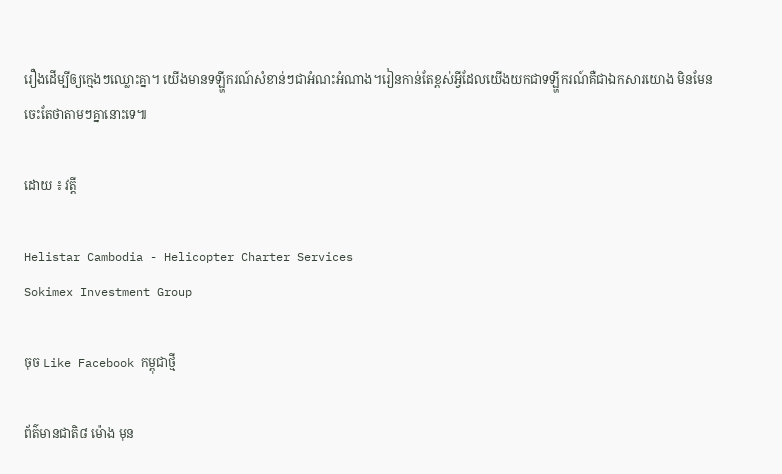រឿងដើម្បីឲ្យក្មេងៗឈ្លោះគ្នា។ យើងមានទឡ្ហីករណ៍សំខាន់ៗជាអំណះអំណាង។រៀនកាន់តែខ្ពស់អ្វីដែលយើងយកជាទឡ្ហីករណ៍គឺជាឯកសារយោង មិនមែនចេះតែថាតាមៗគ្នានោះទេ៕

ដោយ ៖ វត្តី

Helistar Cambodia - Helicopter Charter Services
Sokimex Investment Group

ចុច Like Facebook កម្ពុជាថ្មី

ព័ត៌មានជាតិ៨ ម៉ោង មុន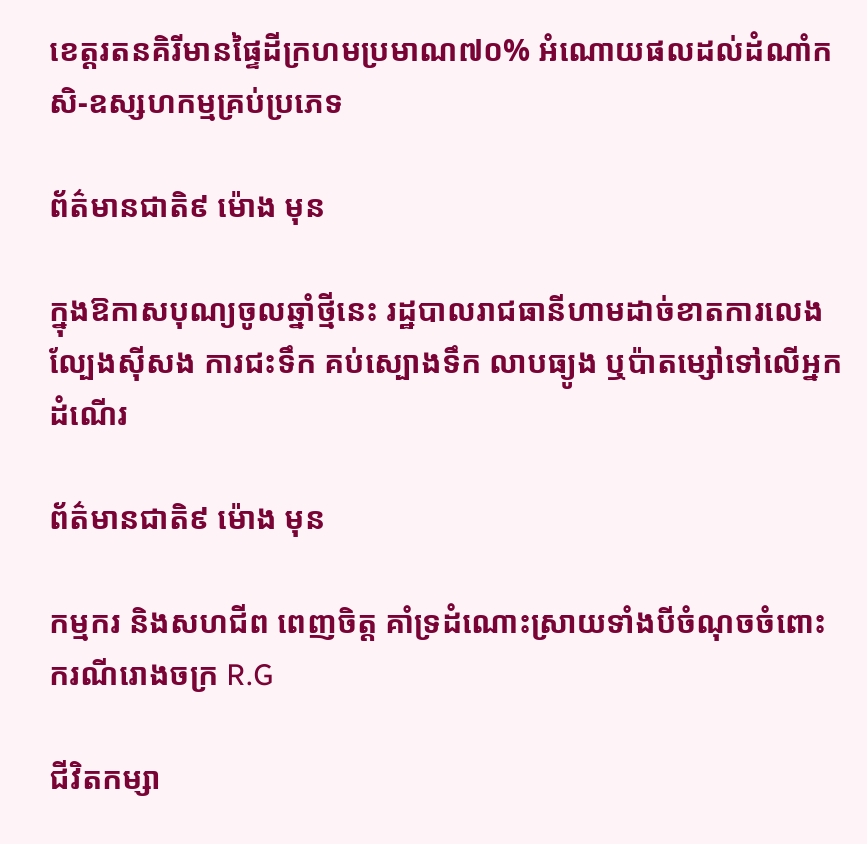ខេត្តរតនគិរីមានផ្ទៃដីក្រហមប្រមាណ៧០% អំណោយផលដល់ដំណាំកសិ-ឧស្សហកម្មគ្រប់ប្រភេទ

ព័ត៌មានជាតិ៩ ម៉ោង មុន

ក្នុងឱកាសបុណ្យចូលឆ្នាំថ្មីនេះ រដ្ឋបាលរាជធានីហាមដាច់ខាតការលេងល្បែងស៊ីសង ការជះទឹក គប់ស្បោងទឹក លាបធ្យូង ឬប៉ាតម្សៅទៅលើអ្នកដំណើរ

ព័ត៌មានជាតិ៩ ម៉ោង មុន

កម្មករ និងសហជីព ពេញចិត្ត គាំទ្រដំណោះស្រាយទាំងបីចំណុចចំពោះករណីរោងចក្រ R.G

ជីវិតកម្សា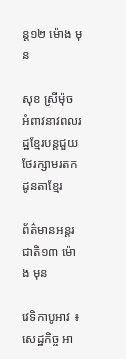ន្ដ១២ ម៉ោង មុន

សុខ ស្រីម៉ុច អំពាវនាវពលរដ្ឋខ្មែរបន្តជួយថែរក្សាមរតកដូនតាខ្មែរ

ព័ត៌មានអន្ដរជាតិ១៣ ម៉ោង មុន

វេទិកាបូអាវ ៖ សេដ្ឋកិច្ច អា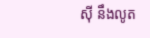ស៊ី នឹងលូត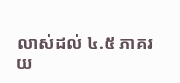លាស់ដល់ ៤.៥ ភាគរយ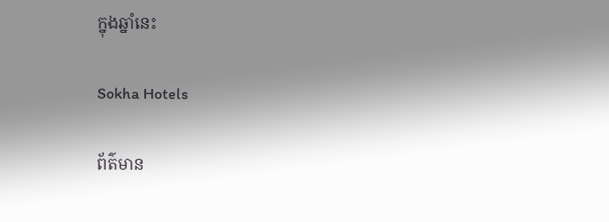ក្នុងឆ្នាំនេះ

Sokha Hotels

ព័ត៌មាន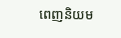ពេញនិយម